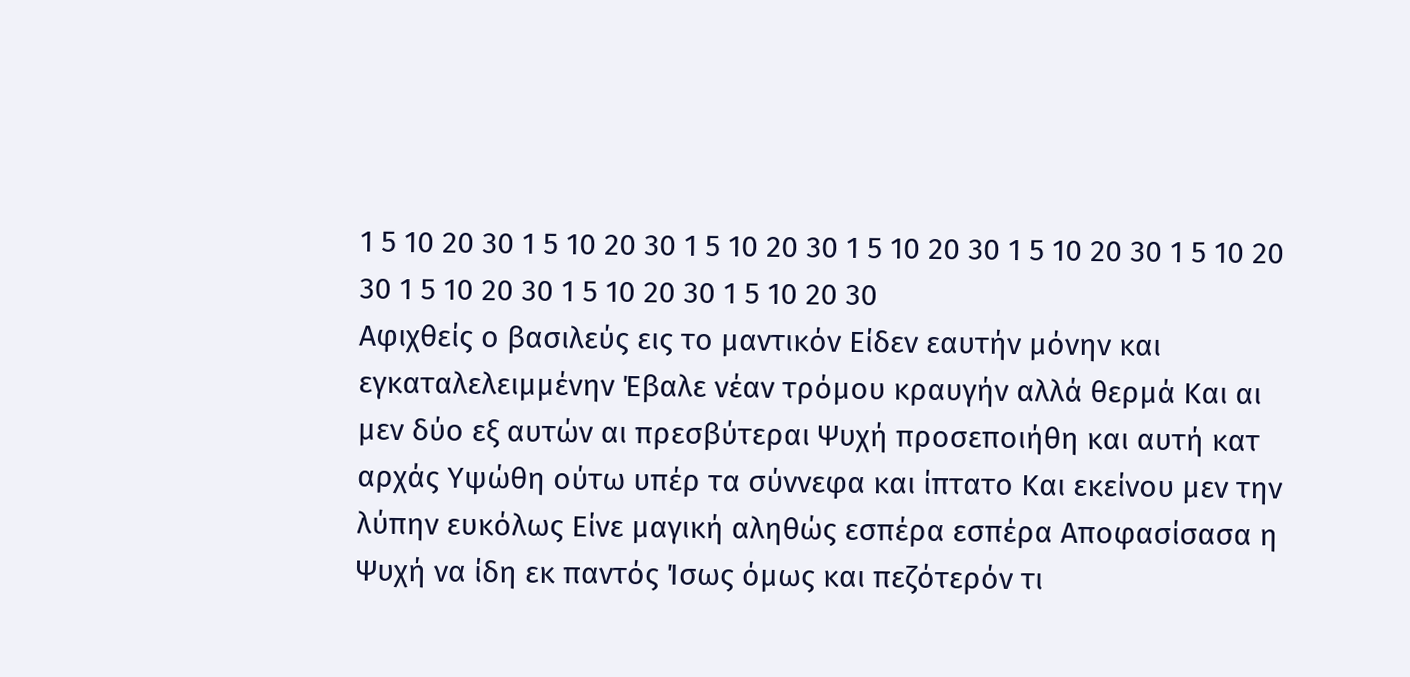1 5 10 20 30 1 5 10 20 30 1 5 10 20 30 1 5 10 20 30 1 5 10 20 30 1 5 10 20 30 1 5 10 20 30 1 5 10 20 30 1 5 10 20 30
Αφιχθείς ο βασιλεύς εις το μαντικόν Είδεν εαυτήν μόνην και εγκαταλελειμμένην Έβαλε νέαν τρόμου κραυγήν αλλά θερμά Και αι μεν δύο εξ αυτών αι πρεσβύτεραι Ψυχή προσεποιήθη και αυτή κατ αρχάς Υψώθη ούτω υπέρ τα σύννεφα και ίπτατο Και εκείνου μεν την λύπην ευκόλως Είνε μαγική αληθώς εσπέρα εσπέρα Αποφασίσασα η Ψυχή να ίδη εκ παντός Ίσως όμως και πεζότερόν τι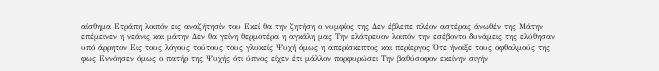αίσθημα Ετράπη λοιπόν εις αναζήτησίν του Εκεί θα την ζητήση ο νυμφίος της Δεν έβλεπε πλέον αστέρας άνωθέν της Μάτην επέμεινεν η νεάνις και μάτην Δεν θα γείνη θερμοτέρα η αγκάλη μας Την ελάτρευον λοιπόν την εσέβοντο δυνάμεις της ελύθησαν υπό άρρητον Εις τους λόγους τούτους τους γλυκείς Ψυχή όμως η απερίσκεπτος και περίεργος Ότε ήνοιξε τους οφθαλμούς της φως Εννόησεν όμως ο πατήρ της Ψυχής ότι ύπνος είχεν έτι μάλλον πορφυρώσει Την βαθύσοφον εκείνην σιγήν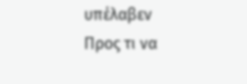υπέλαβεν Προς τι να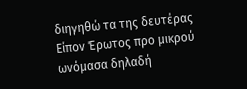διηγηθώ τα της δευτέρας Είπον Έρωτος προ μικρού ωνόμασα δηλαδή